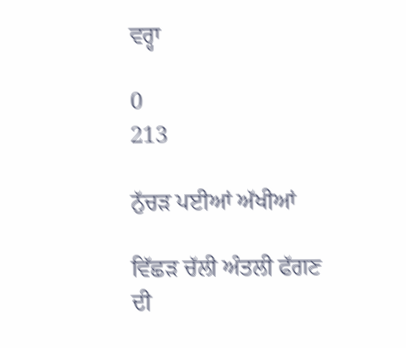ਵਰ੍ਹਾ

0
213

ਨੁੱਚਡ਼ ਪਈਆਂ ਅੱਖੀਆਂ

ਵਿੱਛਡ਼ ਚੱਲੀ ਅੰਤਲੀ ਫੱਗਣ ਦੀ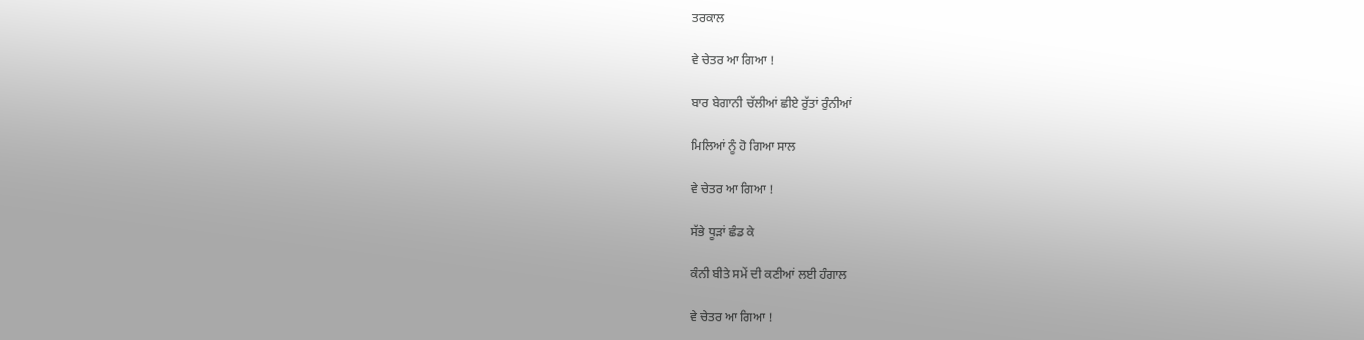ਤਰਕਾਲ

ਵੇ ਚੇਤਰ ਆ ਗਿਆ !

ਬਾਰ ਬੇਗਾਨੀ ਚੱਲੀਆਂ ਛੀਏ ਰੁੱਤਾਂ ਰੁੰਨੀਆਂ

ਮਿਲਿਆਂ ਨੂੰ ਹੋ ਗਿਆ ਸਾਲ

ਵੇ ਚੇਤਰ ਆ ਗਿਆ !

ਸੱਭੇ ਧੂਡ਼ਾਂ ਛੰਡ ਕੇ

ਕੰਨੀ ਬੀਤੇ ਸਮੇਂ ਦੀ ਕਣੀਆਂ ਲਈ ਹੰਗਾਲ

ਵੇ ਚੇਤਰ ਆ ਗਿਆ !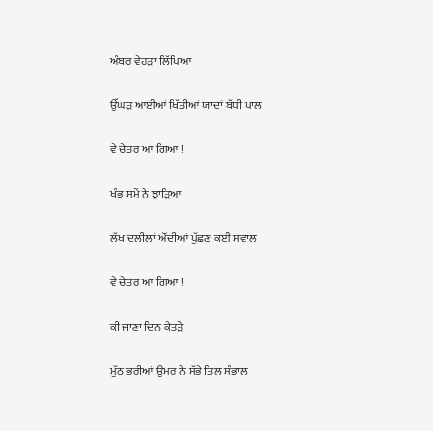ਅੰਬਰ ਵੇਹਡ਼ਾ ਲਿੱਪਿਆ

ਉੱਘਡ਼ ਆਈਆਂ ਖਿੱਤੀਆਂ ਯਾਦਾਂ ਬੱਧੀ ਪਾਲ

ਵੇ ਚੇਤਰ ਆ ਗਿਆ !

ਖੰਭ ਸਮੇਂ ਨੇ ਝਾਡ਼ਿਆ

ਲੱਖ ਦਲੀਲਾਂ ਔਂਦੀਆਂ ਪੁੱਛਣ ਕਈ ਸਵਾਲ

ਵੇ ਚੇਤਰ ਆ ਗਿਆ !

ਕੀ ਜਾਣਾ ਦਿਨ ਕੇਤਡ਼ੇ

ਮੁੱਠ ਭਰੀਆਂ ਉਮਰ ਨੇ ਸੱਭੇ ਤਿਲ ਸੰਭਾਲ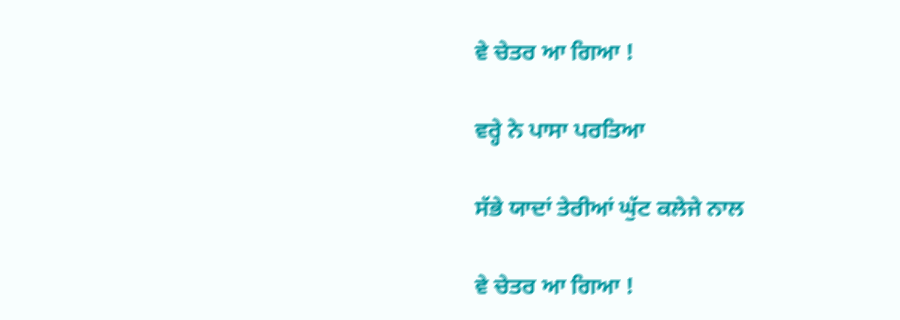ਵੇ ਚੇਤਰ ਆ ਗਿਆ !

ਵਰ੍ਹੇ ਨੇ ਪਾਸਾ ਪਰਤਿਆ

ਸੱਭੇ ਯਾਦਾਂ ਤੇਰੀਆਂ ਘੁੱਟ ਕਲੇਜੇ ਨਾਲ

ਵੇ ਚੇਤਰ ਆ ਗਿਆ !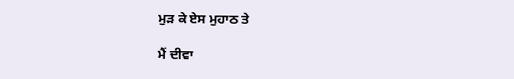ਮੁਡ਼ ਕੇ ਏਸ ਮੁਹਾਠ ਤੇ

ਮੈਂ ਦੀਵਾ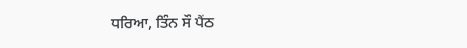ਧਰਿਆ, ਤਿੰਨ ਸੌ ਪੈਂਠ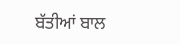ਬੱਤੀਆਂ ਬਾਲ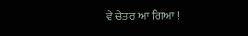ਵੇ ਚੇਤਰ ਆ ਗਿਆ !